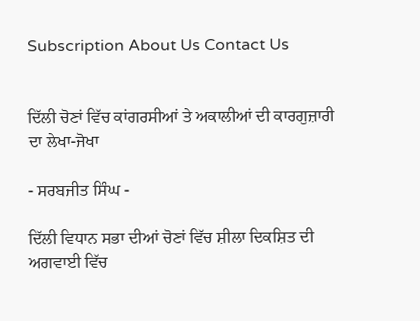Subscription About Us Contact Us


ਦਿੱਲੀ ਚੋਣਾਂ ਵਿੱਚ ਕਾਂਗਰਸੀਆਂ ਤੇ ਅਕਾਲੀਆਂ ਦੀ ਕਾਰਗੁਜ਼ਾਰੀ ਦਾ ਲੇਖਾ-ਜੋਖਾ

- ਸਰਬਜੀਤ ਸਿੰਘ -

ਦਿੱਲੀ ਵਿਧਾਨ ਸਭਾ ਦੀਆਂ ਚੋਣਾਂ ਵਿੱਚ ਸ਼ੀਲਾ ਦਿਕਸ਼ਿਤ ਦੀ ਅਗਵਾਈ ਵਿੱਚ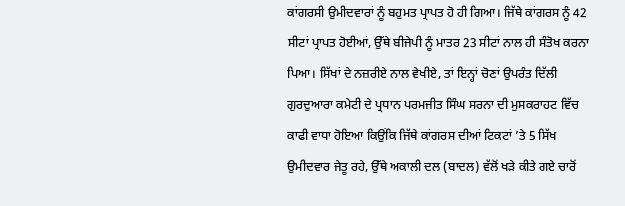ਕਾਂਗਰਸੀ ਉਮੀਦਵਾਰਾਂ ਨੂੰ ਬਹੁਮਤ ਪ੍ਰਾਪਤ ਹੋ ਹੀ ਗਿਆ। ਜਿੱਥੇ ਕਾਂਗਰਸ ਨੂੰ 42 ਸੀਟਾਂ ਪ੍ਰਾਪਤ ਹੋਈਆਂ, ਉੱਥੇ ਬੀਜੇਪੀ ਨੂੰ ਮਾਤਰ 23 ਸੀਟਾਂ ਨਾਲ ਹੀ ਸੰਤੋਖ ਕਰਨਾ ਪਿਆ। ਸਿੱਖਾਂ ਦੇ ਨਜ਼ਰੀਏ ਨਾਲ ਵੇਖੀਏ, ਤਾਂ ਇਨ੍ਹਾਂ ਚੋਣਾਂ ਉਪਰੰਤ ਦਿੱਲੀ ਗੁਰਦੁਆਰਾ ਕਮੇਟੀ ਦੇ ਪ੍ਰਧਾਨ ਪਰਮਜੀਤ ਸਿੰਘ ਸਰਨਾ ਦੀ ਮੁਸਕਰਾਹਟ ਵਿੱਚ ਕਾਫੀ ਵਾਧਾ ਹੋਇਆ ਕਿਉਂਕਿ ਜਿੱਥੇ ਕਾਂਗਰਸ ਦੀਆਂ ਟਿਕਟਾਂ ’ਤੇ 5 ਸਿੱਖ ਉਮੀਦਵਾਰ ਜੇਤੂ ਰਹੇ, ਉੱਥੇ ਅਕਾਲੀ ਦਲ (ਬਾਦਲ) ਵੱਲੋਂ ਖੜੇ ਕੀਤੇ ਗਏ ਚਾਰੋਂ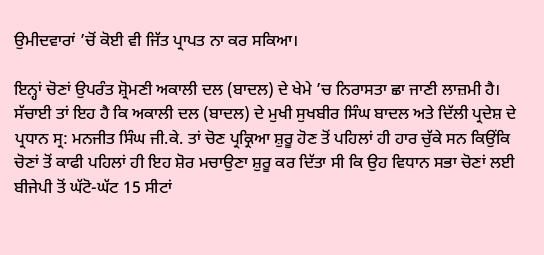ਉਮੀਦਵਾਰਾਂ ’ਚੋਂ ਕੋਈ ਵੀ ਜਿੱਤ ਪ੍ਰਾਪਤ ਨਾ ਕਰ ਸਕਿਆ।

ਇਨ੍ਹਾਂ ਚੋਣਾਂ ਉਪਰੰਤ ਸ਼੍ਰੋਮਣੀ ਅਕਾਲੀ ਦਲ (ਬਾਦਲ) ਦੇ ਖੇਮੇ ’ਚ ਨਿਰਾਸਤਾ ਛਾ ਜਾਣੀ ਲਾਜ਼ਮੀ ਹੈ। ਸੱਚਾਈ ਤਾਂ ਇਹ ਹੈ ਕਿ ਅਕਾਲੀ ਦਲ (ਬਾਦਲ) ਦੇ ਮੁਖੀ ਸੁਖਬੀਰ ਸਿੰਘ ਬਾਦਲ ਅਤੇ ਦਿੱਲੀ ਪ੍ਰਦੇਸ਼ ਦੇ ਪ੍ਰਧਾਨ ਸ੍ਰ: ਮਨਜੀਤ ਸਿੰਘ ਜੀ.ਕੇ. ਤਾਂ ਚੋਣ ਪ੍ਰਕ੍ਰਿਆ ਸ਼ੁਰੂ ਹੋਣ ਤੋਂ ਪਹਿਲਾਂ ਹੀ ਹਾਰ ਚੁੱਕੇ ਸਨ ਕਿਉਂਕਿ ਚੋਣਾਂ ਤੋਂ ਕਾਫੀ ਪਹਿਲਾਂ ਹੀ ਇਹ ਸ਼ੋਰ ਮਚਾਉਣਾ ਸ਼ੁਰੂ ਕਰ ਦਿੱਤਾ ਸੀ ਕਿ ਉਹ ਵਿਧਾਨ ਸਭਾ ਚੋਣਾਂ ਲਈ ਬੀਜੇਪੀ ਤੋਂ ਘੱਟੋ-ਘੱਟ 15 ਸੀਟਾਂ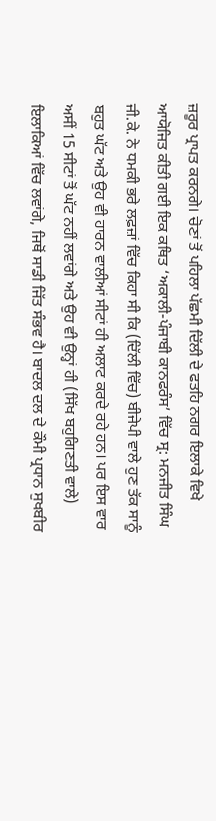ਜ਼ਰੂਰ ਪ੍ਰਾਪਤ ਕਰਨਗੇ। ਚੋਣਾਂ ਤੋਂ ਪਹਿਲਾ ਪੱਛਮੀ ਦਿੱਲੀ ਦੇ ਫਤਹਿ ਨਗਰ ਇਲਾਕੇ ਵਿਖੇ ਆਯੋਜਿਤ ਕੀਤੀ ਗਈ ਇਕ ਕਥਿਤ ‘ਅਕਾਲੀ-ਪੰਜਾਬੀ ਕਾਨਫਰੰਸ’ ਵਿੱਚ ਸ੍ਰ: ਮਨਜੀਤ ਸਿੰਘ ਜੀ.ਕੇ. ਨੇ ਧਮਕੀ ਭਰੇ ਲਫ਼ਜ਼ਾਂ ਵਿੱਚ ਕਿਹਾ ਸੀ ਕਿ (ਦਿੱਲੀ ਵਿੱਚ) ਬੀਜੇਪੀ ਵਾਲੇ ਹੁਣ ਤੱਕ ਸਾਨੂੰ ਬਹੁਤ ਘੱਟ ਅਤੇ ਉਹ ਵੀ ਹਾਰਨ ਵਾਲੀਆਂ ਸੀਟਾਂ ਹੀ ਅਲਾਟ ਕਰਦੇ ਰਹੇ ਹਨ। ਪਰ ਇਸ ਵਾਰ ਅਸੀਂ 15 ਸੀਟਾਂ ਤੋਂ ਘੱਟ ਨਹੀਂ ਲਵਾਂਗੇ ਅਤੇ ਉਹ ਵੀ ਉਨ੍ਹਾਂ ਹੀ (ਸਿੱਖ ਬਹੁਗਿਣਤੀ ਵਾਲੇ) ਇਲਾਕਿਆਂ ਵਿੱਚ ਲਵਾਂਗੇ, ਜਿਥੋਂ ਸਾਡੀ ਜਿੱਤ ਸੰਭਵ ਹੈ। ਬਾਦਲ ਦਲ ਦੇ ਕੌਮੀ ਪ੍ਰਧਾਨ ਸੁਖਬੀਰ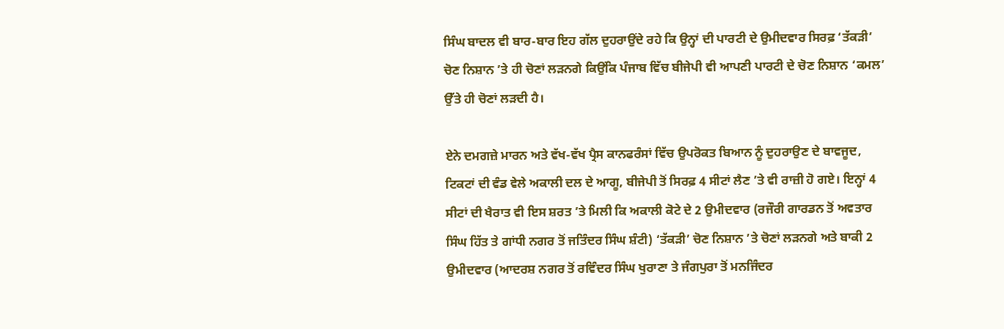ਸਿੰਘ ਬਾਦਲ ਵੀ ਬਾਰ-ਬਾਰ ਇਹ ਗੱਲ ਦੁਹਰਾਉਂਦੇ ਰਹੇ ਕਿ ਉਨ੍ਹਾਂ ਦੀ ਪਾਰਟੀ ਦੇ ਉਮੀਦਵਾਰ ਸਿਰਫ਼ ‘ਤੱਕੜੀ’ ਚੋਣ ਨਿਸ਼ਾਨ ’ਤੇ ਹੀ ਚੋਣਾਂ ਲੜਨਗੇ ਕਿਉਂਕਿ ਪੰਜਾਬ ਵਿੱਚ ਬੀਜੇਪੀ ਵੀ ਆਪਣੀ ਪਾਰਟੀ ਦੇ ਚੋਣ ਨਿਸ਼ਾਨ ‘ਕਮਲ’ ਉੱਤੇ ਹੀ ਚੋਣਾਂ ਲੜਦੀ ਹੈ।

ਏਨੇ ਦਮਗਜ਼ੇ ਮਾਰਨ ਅਤੇ ਵੱਖ-ਵੱਖ ਪ੍ਰੈਸ ਕਾਨਫਰੰਸਾਂ ਵਿੱਚ ਉਪਰੋਕਤ ਬਿਆਨ ਨੂੰ ਦੁਹਰਾਉਣ ਦੇ ਬਾਵਜੂਦ, ਟਿਕਟਾਂ ਦੀ ਵੰਡ ਵੇਲੇ ਅਕਾਲੀ ਦਲ ਦੇ ਆਗੂ, ਬੀਜੇਪੀ ਤੋਂ ਸਿਰਫ਼ 4 ਸੀਟਾਂ ਲੈਣ ’ਤੇ ਵੀ ਰਾਜ਼ੀ ਹੋ ਗਏ। ਇਨ੍ਹਾਂ 4 ਸੀਟਾਂ ਦੀ ਖੈਰਾਤ ਵੀ ਇਸ ਸ਼ਰਤ ’ਤੇ ਮਿਲੀ ਕਿ ਅਕਾਲੀ ਕੋਟੇ ਦੇ 2 ਉਮੀਦਵਾਰ (ਰਜੌਰੀ ਗਾਰਡਨ ਤੋਂ ਅਵਤਾਰ ਸਿੰਘ ਹਿੱਤ ਤੇ ਗਾਂਧੀ ਨਗਰ ਤੋਂ ਜਤਿੰਦਰ ਸਿੰਘ ਸ਼ੰਟੀ) ‘ਤੱਕੜੀ’ ਚੋਣ ਨਿਸ਼ਾਨ ’ਤੇ ਚੋਣਾਂ ਲੜਨਗੇ ਅਤੇ ਬਾਕੀ 2 ਉਮੀਦਵਾਰ (ਆਦਰਸ਼ ਨਗਰ ਤੋਂ ਰਵਿੰਦਰ ਸਿੰਘ ਖੁਰਾਣਾ ਤੇ ਜੰਗਪੁਰਾ ਤੋਂ ਮਨਜਿੰਦਰ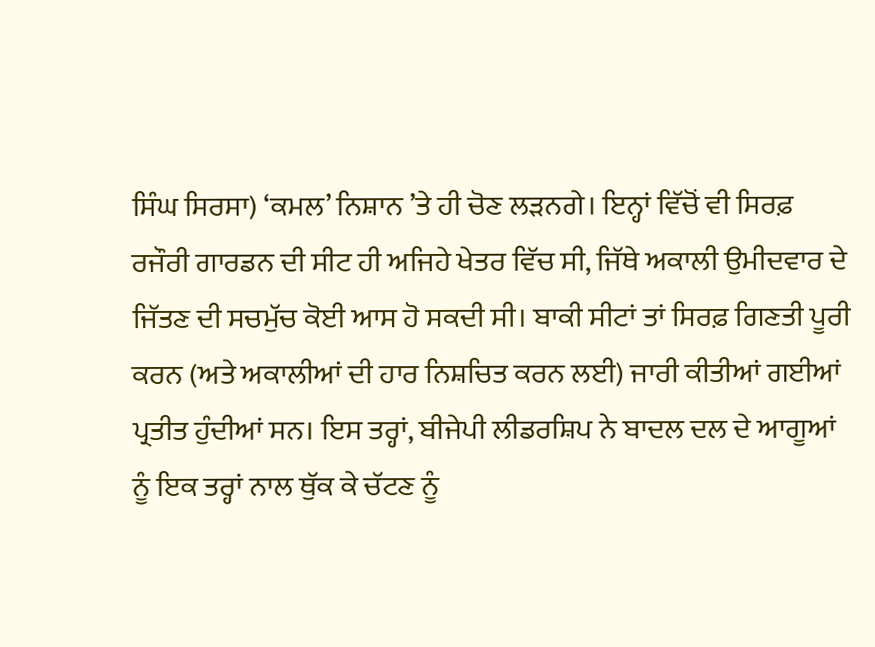ਸਿੰਘ ਸਿਰਸਾ) ‘ਕਮਲ’ ਨਿਸ਼ਾਨ ’ਤੇ ਹੀ ਚੋਣ ਲੜਨਗੇ। ਇਨ੍ਹਾਂ ਵਿੱਚੋਂ ਵੀ ਸਿਰਫ਼ ਰਜੌਰੀ ਗਾਰਡਨ ਦੀ ਸੀਟ ਹੀ ਅਜਿਹੇ ਖੇਤਰ ਵਿੱਚ ਸੀ, ਜਿੱਥੇ ਅਕਾਲੀ ਉਮੀਦਵਾਰ ਦੇ ਜਿੱਤਣ ਦੀ ਸਚਮੁੱਚ ਕੋਈ ਆਸ ਹੋ ਸਕਦੀ ਸੀ। ਬਾਕੀ ਸੀਟਾਂ ਤਾਂ ਸਿਰਫ਼ ਗਿਣਤੀ ਪੂਰੀ ਕਰਨ (ਅਤੇ ਅਕਾਲੀਆਂ ਦੀ ਹਾਰ ਨਿਸ਼ਚਿਤ ਕਰਨ ਲਈ) ਜਾਰੀ ਕੀਤੀਆਂ ਗਈਆਂ ਪ੍ਰਤੀਤ ਹੁੰਦੀਆਂ ਸਨ। ਇਸ ਤਰ੍ਹਾਂ, ਬੀਜੇਪੀ ਲੀਡਰਸ਼ਿਪ ਨੇ ਬਾਦਲ ਦਲ ਦੇ ਆਗੂਆਂ ਨੂੰ ਇਕ ਤਰ੍ਹਾਂ ਨਾਲ ਥੁੱਕ ਕੇ ਚੱਟਣ ਨੂੰ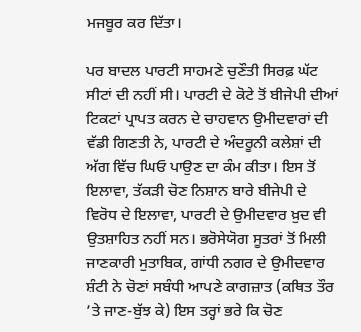ਮਜਬੂਰ ਕਰ ਦਿੱਤਾ।

ਪਰ ਬਾਦਲ ਪਾਰਟੀ ਸਾਹਮਣੇ ਚੁਣੌਤੀ ਸਿਰਫ਼ ਘੱਟ ਸੀਟਾਂ ਦੀ ਨਹੀਂ ਸੀ। ਪਾਰਟੀ ਦੇ ਕੋਟੇ ਤੋਂ ਬੀਜੇਪੀ ਦੀਆਂ ਟਿਕਟਾਂ ਪ੍ਰਾਪਤ ਕਰਨ ਦੇ ਚਾਹਵਾਨ ਉਮੀਦਵਾਰਾਂ ਦੀ ਵੱਡੀ ਗਿਣਤੀ ਨੇ, ਪਾਰਟੀ ਦੇ ਅੰਦਰੂਨੀ ਕਲੇਸ਼ਾਂ ਦੀ ਅੱਗ ਵਿੱਚ ਘਿਓ ਪਾਉਣ ਦਾ ਕੰਮ ਕੀਤਾ। ਇਸ ਤੋਂ ਇਲਾਵਾ, ਤੱਕੜੀ ਚੋਣ ਨਿਸ਼ਾਨ ਬਾਰੇ ਬੀਜੇਪੀ ਦੇ ਵਿਰੋਧ ਦੇ ਇਲਾਵਾ, ਪਾਰਟੀ ਦੇ ਉਮੀਦਵਾਰ ਖ਼ੁਦ ਵੀ ਉਤਸ਼ਾਹਿਤ ਨਹੀਂ ਸਨ। ਭਰੋਸੇਯੋਗ ਸੂਤਰਾਂ ਤੋਂ ਮਿਲੀ ਜਾਣਕਾਰੀ ਮੁਤਾਬਿਕ, ਗਾਂਧੀ ਨਗਰ ਦੇ ਉਮੀਦਵਾਰ ਸ਼ੰਟੀ ਨੇ ਚੋਣਾਂ ਸਬੰਧੀ ਆਪਣੇ ਕਾਗਜ਼ਾਤ (ਕਥਿਤ ਤੌਰ ’ਤੇ ਜਾਣ-ਬੁੱਝ ਕੇ) ਇਸ ਤਰ੍ਹਾਂ ਭਰੇ ਕਿ ਚੋਣ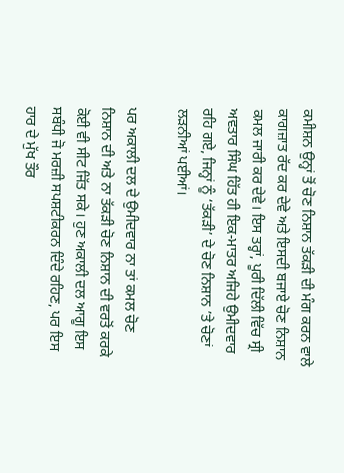ਕਮੀਸ਼ਨ ਉਨ੍ਹਾਂ ਤੋਂ ਚੋਣ ਨਿਸ਼ਾਨ ਤੱਕੜੀ ਦੀ ਮੰਗ ਕਰਨ ਵਾਲੇ ਕਾਗਜ਼ਾਤ ਰੱਦ ਕਰ ਦੇਵੇ ਅਤੇ ਇਸਦੀ ਬਜਾਏ ਚੋਣ ਨਿਸ਼ਾਨ ਕਮਲ ਜਾਰੀ ਕਰ ਦੇਵੇ। ਇਸ ਤਰ੍ਹਾਂ, ਪੂਰੀ ਦਿੱਲੀ ਵਿੱਚ ਸ੍ਰੀ ਅਵਤਾਰ ਸਿੰਘ ਹਿੱਤ ਹੀ ਇਕ-ਮਾਤਰ ਅਜਿਹੇ ਉਮੀਦਵਾਰ ਰਹਿ ਗਏ, ਜਿਨ੍ਹਾਂ ਨੂੰ ‘ਤੱਕੜੀ’ ਦੇ ਚੋਣ ਨਿਸ਼ਾਨ ’ਤੇ ਚੋਣਾਂ ਲੜਨੀਆਂ ਪਈਆਂ।

ਪਰ ਅਕਾਲੀ ਦਲ ਦੇ ਉਮੀਦਵਾਰ ਨਾ ਤਾਂ ਕਮਲ ਚੋਣ ਨਿਸ਼ਾਨ ਦੀ ਅਤੇ ਨਾ ਤੱਕੜੀ ਚੋਣ ਨਿਸ਼ਾਨ ਦੀ ਵਰਤੋਂ ਕਰਕੇ ਕੋਈ ਵੀ ਸੀਟ ਜਿੱਤ ਸਕੇ। ਹੁਣ ਅਕਾਲੀ ਦਲ ਆਗੂ ਇਸ ਸਬੰਧੀ ਜੋ ਮਰਜ਼ੀ ਸਪਸ਼ਟੀਕਰਨ ਦਿੰਦੇ ਰਹਿਣ, ਪਰ ਇਸ ਹਾਰ ਦੇ ਮੁੱਖ ਤੌਰ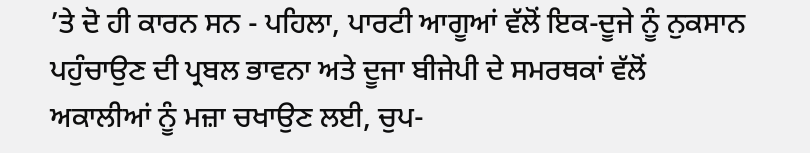’ਤੇ ਦੋ ਹੀ ਕਾਰਨ ਸਨ - ਪਹਿਲਾ, ਪਾਰਟੀ ਆਗੂਆਂ ਵੱਲੋਂ ਇਕ-ਦੂਜੇ ਨੂੰ ਨੁਕਸਾਨ ਪਹੁੰਚਾਉਣ ਦੀ ਪ੍ਰਬਲ ਭਾਵਨਾ ਅਤੇ ਦੂਜਾ ਬੀਜੇਪੀ ਦੇ ਸਮਰਥਕਾਂ ਵੱਲੋਂ ਅਕਾਲੀਆਂ ਨੂੰ ਮਜ਼ਾ ਚਖਾਉਣ ਲਈ, ਚੁਪ-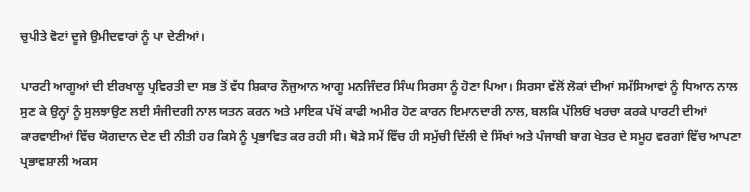ਚੁਪੀਤੇ ਵੋਟਾਂ ਦੂਜੇ ਉਮੀਦਵਾਰਾਂ ਨੂੰ ਪਾ ਦੇਣੀਆਂ।

ਪਾਰਟੀ ਆਗੂਆਂ ਦੀ ਈਰਖਾਲੂ ਪ੍ਰਵਿਰਤੀ ਦਾ ਸਭ ਤੋਂ ਵੱਧ ਸ਼ਿਕਾਰ ਨੌਜੁਆਨ ਆਗੂ ਮਨਜਿੰਦਰ ਸਿੰਘ ਸਿਰਸਾ ਨੂੰ ਹੋਣਾ ਪਿਆ। ਸਿਰਸਾ ਵੱਲੋਂ ਲੋਕਾਂ ਦੀਆਂ ਸਮੱਸਿਆਵਾਂ ਨੂੰ ਧਿਆਨ ਨਾਲ ਸੁਣ ਕੇ ਉਨ੍ਹਾਂ ਨੂੰ ਸੁਲਝਾਉਣ ਲਈ ਸੰਜੀਦਗੀ ਨਾਲ ਯਤਨ ਕਰਨ ਅਤੇ ਮਾਇਕ ਪੱਖੋਂ ਕਾਫੀ ਅਮੀਰ ਹੋਣ ਕਾਰਨ ਇਮਾਨਦਾਰੀ ਨਾਲ, ਬਲਕਿ ਪੱਲਿਓਂ ਖਰਚਾ ਕਰਕੇ ਪਾਰਟੀ ਦੀਆਂ ਕਾਰਵਾਈਆਂ ਵਿੱਚ ਯੋਗਦਾਨ ਦੇਣ ਦੀ ਨੀਤੀ ਹਰ ਕਿਸੇ ਨੂੰ ਪ੍ਰਭਾਵਿਤ ਕਰ ਰਹੀ ਸੀ। ਥੋੜੇ ਸਮੇਂ ਵਿੱਚ ਹੀ ਸਮੁੱਚੀ ਦਿੱਲੀ ਦੇ ਸਿੱਖਾਂ ਅਤੇ ਪੰਜਾਬੀ ਬਾਗ ਖੇਤਰ ਦੇ ਸਮੂਹ ਵਰਗਾਂ ਵਿੱਚ ਆਪਣਾ ਪ੍ਰਭਾਵਸ਼ਾਲੀ ਅਕਸ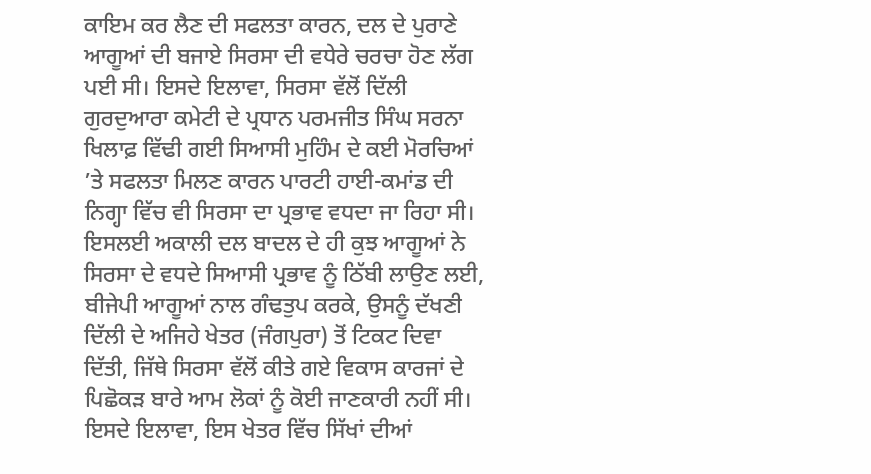ਕਾਇਮ ਕਰ ਲੈਣ ਦੀ ਸਫਲਤਾ ਕਾਰਨ, ਦਲ ਦੇ ਪੁਰਾਣੇ ਆਗੂਆਂ ਦੀ ਬਜਾਏ ਸਿਰਸਾ ਦੀ ਵਧੇਰੇ ਚਰਚਾ ਹੋਣ ਲੱਗ ਪਈ ਸੀ। ਇਸਦੇ ਇਲਾਵਾ, ਸਿਰਸਾ ਵੱਲੋਂ ਦਿੱਲੀ ਗੁਰਦੁਆਰਾ ਕਮੇਟੀ ਦੇ ਪ੍ਰਧਾਨ ਪਰਮਜੀਤ ਸਿੰਘ ਸਰਨਾ ਖਿਲਾਫ਼ ਵਿੱਢੀ ਗਈ ਸਿਆਸੀ ਮੁਹਿੰਮ ਦੇ ਕਈ ਮੋਰਚਿਆਂ ’ਤੇ ਸਫਲਤਾ ਮਿਲਣ ਕਾਰਨ ਪਾਰਟੀ ਹਾਈ-ਕਮਾਂਡ ਦੀ ਨਿਗ੍ਹਾ ਵਿੱਚ ਵੀ ਸਿਰਸਾ ਦਾ ਪ੍ਰਭਾਵ ਵਧਦਾ ਜਾ ਰਿਹਾ ਸੀ। ਇਸਲਈ ਅਕਾਲੀ ਦਲ ਬਾਦਲ ਦੇ ਹੀ ਕੁਝ ਆਗੂਆਂ ਨੇ ਸਿਰਸਾ ਦੇ ਵਧਦੇ ਸਿਆਸੀ ਪ੍ਰਭਾਵ ਨੂੰ ਠਿੱਬੀ ਲਾਉਣ ਲਈ, ਬੀਜੇਪੀ ਆਗੂਆਂ ਨਾਲ ਗੰਢਤੁਪ ਕਰਕੇ, ਉਸਨੂੰ ਦੱਖਣੀ ਦਿੱਲੀ ਦੇ ਅਜਿਹੇ ਖੇਤਰ (ਜੰਗਪੁਰਾ) ਤੋਂ ਟਿਕਟ ਦਿਵਾ ਦਿੱਤੀ, ਜਿੱਥੇ ਸਿਰਸਾ ਵੱਲੋਂ ਕੀਤੇ ਗਏ ਵਿਕਾਸ ਕਾਰਜਾਂ ਦੇ ਪਿਛੋਕੜ ਬਾਰੇ ਆਮ ਲੋਕਾਂ ਨੂੰ ਕੋਈ ਜਾਣਕਾਰੀ ਨਹੀਂ ਸੀ। ਇਸਦੇ ਇਲਾਵਾ, ਇਸ ਖੇਤਰ ਵਿੱਚ ਸਿੱਖਾਂ ਦੀਆਂ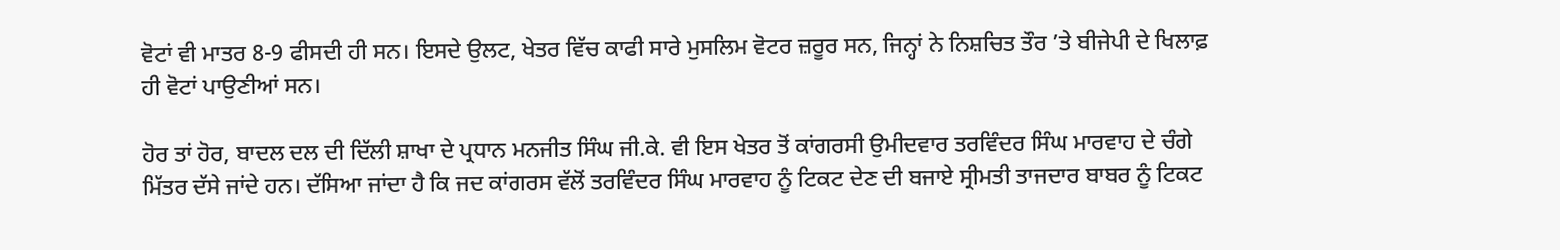ਵੋਟਾਂ ਵੀ ਮਾਤਰ 8-9 ਫੀਸਦੀ ਹੀ ਸਨ। ਇਸਦੇ ਉਲਟ, ਖੇਤਰ ਵਿੱਚ ਕਾਫੀ ਸਾਰੇ ਮੁਸਲਿਮ ਵੋਟਰ ਜ਼ਰੂਰ ਸਨ, ਜਿਨ੍ਹਾਂ ਨੇ ਨਿਸ਼ਚਿਤ ਤੌਰ ’ਤੇ ਬੀਜੇਪੀ ਦੇ ਖਿਲਾਫ਼ ਹੀ ਵੋਟਾਂ ਪਾਉਣੀਆਂ ਸਨ।

ਹੋਰ ਤਾਂ ਹੋਰ, ਬਾਦਲ ਦਲ ਦੀ ਦਿੱਲੀ ਸ਼ਾਖਾ ਦੇ ਪ੍ਰਧਾਨ ਮਨਜੀਤ ਸਿੰਘ ਜੀ.ਕੇ. ਵੀ ਇਸ ਖੇਤਰ ਤੋਂ ਕਾਂਗਰਸੀ ਉਮੀਦਵਾਰ ਤਰਵਿੰਦਰ ਸਿੰਘ ਮਾਰਵਾਹ ਦੇ ਚੰਗੇ ਮਿੱਤਰ ਦੱਸੇ ਜਾਂਦੇ ਹਨ। ਦੱਸਿਆ ਜਾਂਦਾ ਹੈ ਕਿ ਜਦ ਕਾਂਗਰਸ ਵੱਲੋਂ ਤਰਵਿੰਦਰ ਸਿੰਘ ਮਾਰਵਾਹ ਨੂੰ ਟਿਕਟ ਦੇਣ ਦੀ ਬਜਾਏ ਸ੍ਰੀਮਤੀ ਤਾਜਦਾਰ ਬਾਬਰ ਨੂੰ ਟਿਕਟ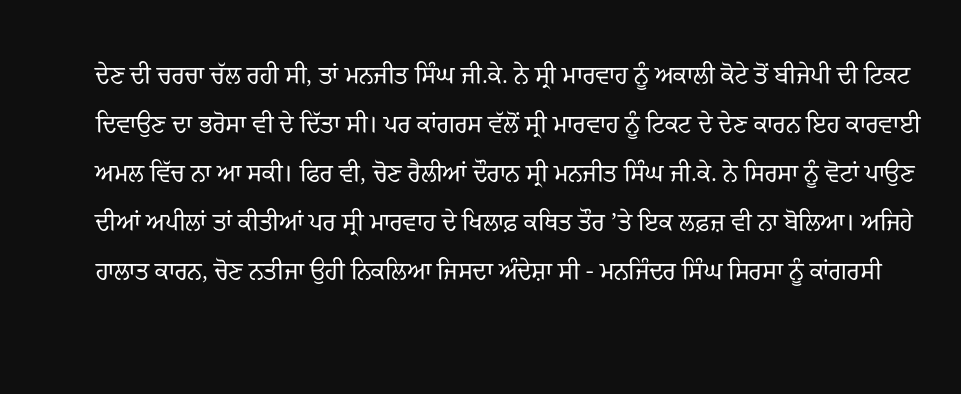ਦੇਣ ਦੀ ਚਰਚਾ ਚੱਲ ਰਹੀ ਸੀ, ਤਾਂ ਮਨਜੀਤ ਸਿੰਘ ਜੀ.ਕੇ. ਨੇ ਸ੍ਰੀ ਮਾਰਵਾਹ ਨੂੰ ਅਕਾਲੀ ਕੋਟੇ ਤੋਂ ਬੀਜੇਪੀ ਦੀ ਟਿਕਟ ਦਿਵਾਉਣ ਦਾ ਭਰੋਸਾ ਵੀ ਦੇ ਦਿੱਤਾ ਸੀ। ਪਰ ਕਾਂਗਰਸ ਵੱਲੋਂ ਸ੍ਰੀ ਮਾਰਵਾਹ ਨੂੰ ਟਿਕਟ ਦੇ ਦੇਣ ਕਾਰਨ ਇਹ ਕਾਰਵਾਈ ਅਮਲ ਵਿੱਚ ਨਾ ਆ ਸਕੀ। ਫਿਰ ਵੀ, ਚੋਣ ਰੈਲੀਆਂ ਦੌਰਾਨ ਸ੍ਰੀ ਮਨਜੀਤ ਸਿੰਘ ਜੀ.ਕੇ. ਨੇ ਸਿਰਸਾ ਨੂੰ ਵੋਟਾਂ ਪਾਉਣ ਦੀਆਂ ਅਪੀਲਾਂ ਤਾਂ ਕੀਤੀਆਂ ਪਰ ਸ੍ਰੀ ਮਾਰਵਾਹ ਦੇ ਖਿਲਾਫ਼ ਕਥਿਤ ਤੌਰ ’ਤੇ ਇਕ ਲਫ਼ਜ਼ ਵੀ ਨਾ ਬੋਲਿਆ। ਅਜਿਹੇ ਹਾਲਾਤ ਕਾਰਨ, ਚੋਣ ਨਤੀਜਾ ਉਹੀ ਨਿਕਲਿਆ ਜਿਸਦਾ ਅੰਦੇਸ਼ਾ ਸੀ - ਮਨਜਿੰਦਰ ਸਿੰਘ ਸਿਰਸਾ ਨੂੰ ਕਾਂਗਰਸੀ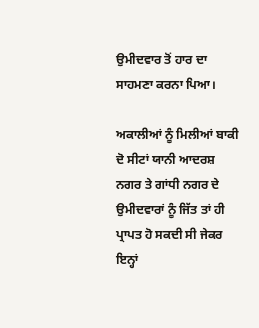ਉਮੀਦਵਾਰ ਤੋਂ ਹਾਰ ਦਾ ਸਾਹਮਣਾ ਕਰਨਾ ਪਿਆ।

ਅਕਾਲੀਆਂ ਨੂੰ ਮਿਲੀਆਂ ਬਾਕੀ ਦੋ ਸੀਟਾਂ ਯਾਨੀ ਆਦਰਸ਼ ਨਗਰ ਤੇ ਗਾਂਧੀ ਨਗਰ ਦੇ ਉਮੀਦਵਾਰਾਂ ਨੂੰ ਜਿੱਤ ਤਾਂ ਹੀ ਪ੍ਰਾਪਤ ਹੋ ਸਕਦੀ ਸੀ ਜੇਕਰ ਇਨ੍ਹਾਂ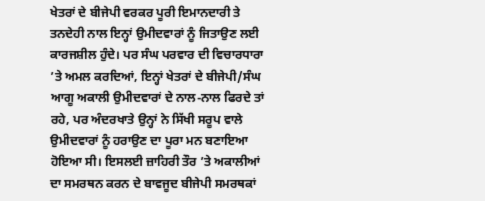ਖੇਤਰਾਂ ਦੇ ਬੀਜੇਪੀ ਵਰਕਰ ਪੂਰੀ ਇਮਾਨਦਾਰੀ ਤੇ ਤਨਦੇਹੀ ਨਾਲ ਇਨ੍ਹਾਂ ਉਮੀਦਵਾਰਾਂ ਨੂੰ ਜਿਤਾਉਣ ਲਈ ਕਾਰਜਸ਼ੀਲ ਹੁੰਦੇ। ਪਰ ਸੰਘ ਪਰਵਾਰ ਦੀ ਵਿਚਾਰਧਾਰਾ ’ਤੇ ਅਮਲ ਕਰਦਿਆਂ, ਇਨ੍ਹਾਂ ਖੇਤਰਾਂ ਦੇ ਬੀਜੇਪੀ/ਸੰਘ ਆਗੂ ਅਕਾਲੀ ਉਮੀਦਵਾਰਾਂ ਦੇ ਨਾਲ-ਨਾਲ ਫਿਰਦੇ ਤਾਂ ਰਹੇ, ਪਰ ਅੰਦਰਖਾਤੇ ਉਨ੍ਹਾਂ ਨੇ ਸਿੱਖੀ ਸਰੂਪ ਵਾਲੇ ਉਮੀਦਵਾਰਾਂ ਨੂੰ ਹਰਾਉਣ ਦਾ ਪੂਰਾ ਮਨ ਬਣਾਇਆ ਹੋਇਆ ਸੀ। ਇਸਲਈ ਜ਼ਾਹਿਰੀ ਤੌਰ ’ਤੇ ਅਕਾਲੀਆਂ ਦਾ ਸਮਰਥਨ ਕਰਨ ਦੇ ਬਾਵਜੂਦ ਬੀਜੇਪੀ ਸਮਰਥਕਾਂ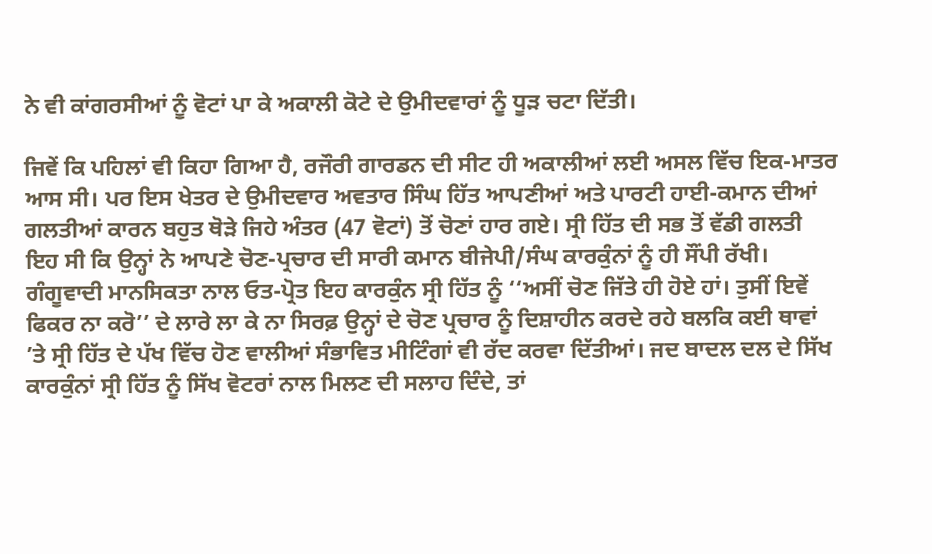ਨੇ ਵੀ ਕਾਂਗਰਸੀਆਂ ਨੂੰ ਵੋਟਾਂ ਪਾ ਕੇ ਅਕਾਲੀ ਕੋਟੇ ਦੇ ਉਮੀਦਵਾਰਾਂ ਨੂੰ ਧੂੜ ਚਟਾ ਦਿੱਤੀ।

ਜਿਵੇਂ ਕਿ ਪਹਿਲਾਂ ਵੀ ਕਿਹਾ ਗਿਆ ਹੈ, ਰਜੌਰੀ ਗਾਰਡਨ ਦੀ ਸੀਟ ਹੀ ਅਕਾਲੀਆਂ ਲਈ ਅਸਲ ਵਿੱਚ ਇਕ-ਮਾਤਰ ਆਸ ਸੀ। ਪਰ ਇਸ ਖੇਤਰ ਦੇ ਉਮੀਦਵਾਰ ਅਵਤਾਰ ਸਿੰਘ ਹਿੱਤ ਆਪਣੀਆਂ ਅਤੇ ਪਾਰਟੀ ਹਾਈ-ਕਮਾਨ ਦੀਆਂ ਗਲਤੀਆਂ ਕਾਰਨ ਬਹੁਤ ਥੋੜੇ ਜਿਹੇ ਅੰਤਰ (47 ਵੋਟਾਂ) ਤੋਂ ਚੋਣਾਂ ਹਾਰ ਗਏ। ਸ੍ਰੀ ਹਿੱਤ ਦੀ ਸਭ ਤੋਂ ਵੱਡੀ ਗਲਤੀ ਇਹ ਸੀ ਕਿ ਉਨ੍ਹਾਂ ਨੇ ਆਪਣੇ ਚੋਣ-ਪ੍ਰਚਾਰ ਦੀ ਸਾਰੀ ਕਮਾਨ ਬੀਜੇਪੀ/ਸੰਘ ਕਾਰਕੁੰਨਾਂ ਨੂੰ ਹੀ ਸੌਂਪੀ ਰੱਖੀ। ਗੰਗੂਵਾਦੀ ਮਾਨਸਿਕਤਾ ਨਾਲ ਓਤ-ਪ੍ਰੋਤ ਇਹ ਕਾਰਕੁੰਨ ਸ੍ਰੀ ਹਿੱਤ ਨੂੰ ‘‘ਅਸੀਂ ਚੋਣ ਜਿੱਤੇ ਹੀ ਹੋਏ ਹਾਂ। ਤੁਸੀਂ ਇਵੇਂ ਫਿਕਰ ਨਾ ਕਰੋ’’ ਦੇ ਲਾਰੇ ਲਾ ਕੇ ਨਾ ਸਿਰਫ਼ ਉਨ੍ਹਾਂ ਦੇ ਚੋਣ ਪ੍ਰਚਾਰ ਨੂੰ ਦਿਸ਼ਾਹੀਨ ਕਰਦੇ ਰਹੇ ਬਲਕਿ ਕਈ ਥਾਵਾਂ ’ਤੇ ਸ੍ਰੀ ਹਿੱਤ ਦੇ ਪੱਖ ਵਿੱਚ ਹੋਣ ਵਾਲੀਆਂ ਸੰਭਾਵਿਤ ਮੀਟਿੰਗਾਂ ਵੀ ਰੱਦ ਕਰਵਾ ਦਿੱਤੀਆਂ। ਜਦ ਬਾਦਲ ਦਲ ਦੇ ਸਿੱਖ ਕਾਰਕੁੰਨਾਂ ਸ੍ਰੀ ਹਿੱਤ ਨੂੰ ਸਿੱਖ ਵੋਟਰਾਂ ਨਾਲ ਮਿਲਣ ਦੀ ਸਲਾਹ ਦਿੰਦੇ, ਤਾਂ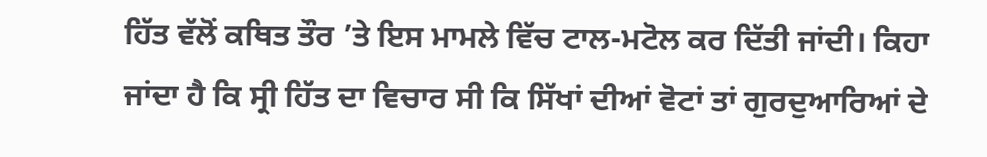ਹਿੱਤ ਵੱਲੋਂ ਕਥਿਤ ਤੌਰ ’ਤੇ ਇਸ ਮਾਮਲੇ ਵਿੱਚ ਟਾਲ-ਮਟੋਲ ਕਰ ਦਿੱਤੀ ਜਾਂਦੀ। ਕਿਹਾ ਜਾਂਦਾ ਹੈ ਕਿ ਸ੍ਰੀ ਹਿੱਤ ਦਾ ਵਿਚਾਰ ਸੀ ਕਿ ਸਿੱਖਾਂ ਦੀਆਂ ਵੋਟਾਂ ਤਾਂ ਗੁਰਦੁਆਰਿਆਂ ਦੇ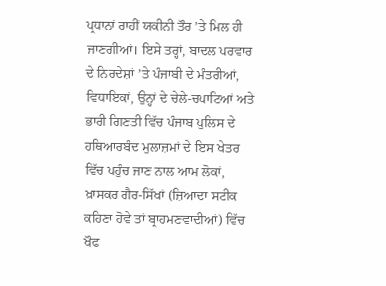ਪ੍ਰਧਾਨਾਂ ਰਾਹੀਂ ਯਕੀਨੀ ਤੌਰ ’ਤੇ ਮਿਲ ਹੀ ਜਾਣਗੀਆਂ। ਇਸੇ ਤਰ੍ਹਾਂ, ਬਾਦਲ ਪਰਵਾਰ ਦੇ ਨਿਰਦੇਸ਼ਾਂ ’ਤੇ ਪੰਜਾਬੀ ਦੇ ਮੰਤਰੀਆਂ, ਵਿਧਾਇਕਾਂ, ਉਨ੍ਹਾਂ ਦੇ ਚੇਲੇ-ਚਪਾਟਿਆਂ ਅਤੇ ਭਾਰੀ ਗਿਣਤੀ ਵਿੱਚ ਪੰਜਾਬ ਪੁਲਿਸ ਦੇ ਹਥਿਆਰਬੰਦ ਮੁਲਾਜ਼ਮਾਂ ਦੇ ਇਸ ਖੇਤਰ ਵਿੱਚ ਪਹੁੰਚ ਜਾਣ ਨਾਲ ਆਮ ਲੋਕਾਂ, ਖ਼ਾਸਕਰ ਗੈਰ-ਸਿੱਖਾਂ (ਜ਼ਿਆਦਾ ਸਟੀਕ ਕਹਿਣਾ ਹੋਵੇ ਤਾਂ ਬ੍ਰਾਹਮਣਵਾਦੀਆਂ) ਵਿੱਚ ਖੌਫ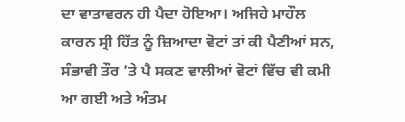ਦਾ ਵਾਤਾਵਰਨ ਹੀ ਪੈਦਾ ਹੋਇਆ। ਅਜਿਹੇ ਮਾਹੌਲ ਕਾਰਨ ਸ੍ਰੀ ਹਿੱਤ ਨੂੰ ਜ਼ਿਆਦਾ ਵੋਟਾਂ ਤਾਂ ਕੀ ਪੈਣੀਆਂ ਸਨ, ਸੰਭਾਵੀ ਤੌਰ ’ਤੇ ਪੈ ਸਕਣ ਵਾਲੀਆਂ ਵੋਟਾਂ ਵਿੱਚ ਵੀ ਕਮੀ ਆ ਗਈ ਅਤੇ ਅੰਤਮ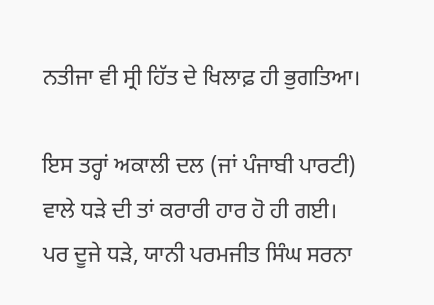ਨਤੀਜਾ ਵੀ ਸ੍ਰੀ ਹਿੱਤ ਦੇ ਖਿਲਾਫ਼ ਹੀ ਭੁਗਤਿਆ।

ਇਸ ਤਰ੍ਹਾਂ ਅਕਾਲੀ ਦਲ (ਜਾਂ ਪੰਜਾਬੀ ਪਾਰਟੀ) ਵਾਲੇ ਧੜੇ ਦੀ ਤਾਂ ਕਰਾਰੀ ਹਾਰ ਹੋ ਹੀ ਗਈ। ਪਰ ਦੂਜੇ ਧੜੇ, ਯਾਨੀ ਪਰਮਜੀਤ ਸਿੰਘ ਸਰਨਾ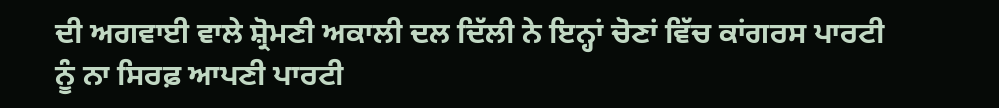ਦੀ ਅਗਵਾਈ ਵਾਲੇ ਸ਼੍ਰੋਮਣੀ ਅਕਾਲੀ ਦਲ ਦਿੱਲੀ ਨੇ ਇਨ੍ਹਾਂ ਚੋਣਾਂ ਵਿੱਚ ਕਾਂਗਰਸ ਪਾਰਟੀ ਨੂੰ ਨਾ ਸਿਰਫ਼ ਆਪਣੀ ਪਾਰਟੀ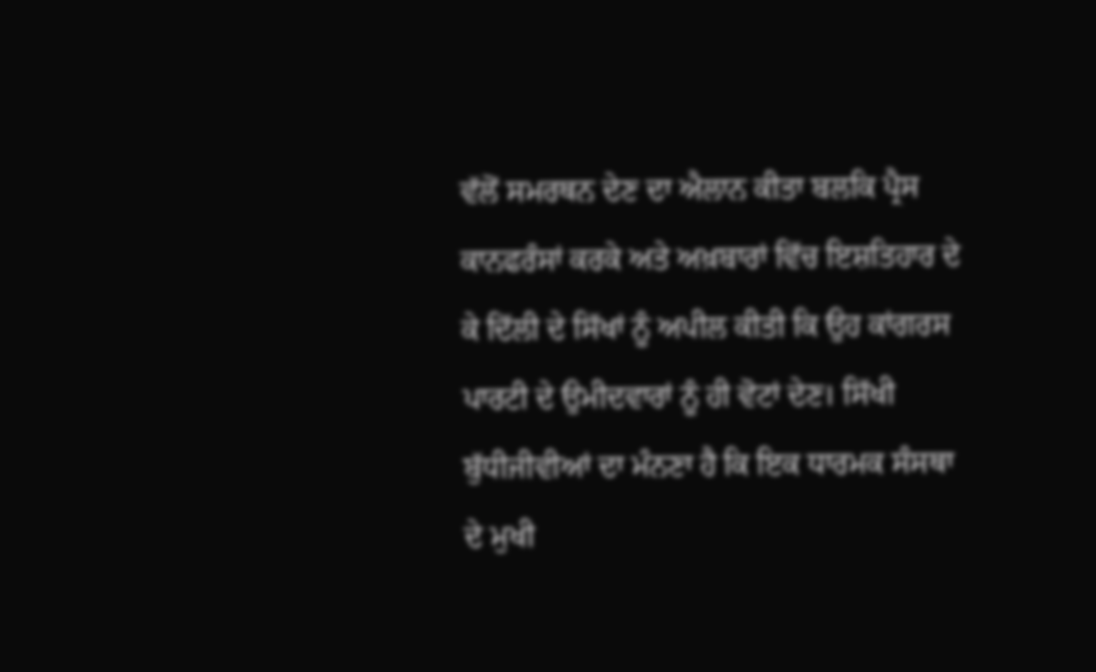ਵੱਲੋਂ ਸਮਰਥਨ ਦੇਣ ਦਾ ਐਲਾਨ ਕੀਤਾ ਬਲਕਿ ਪ੍ਰੈਸ ਕਾਨਫਰੰਸਾਂ ਕਰਕੇ ਅਤੇ ਅਖ਼ਬਾਰਾਂ ਵਿੱਚ ਇਸ਼ਤਿਹਾਰ ਦੇ ਕੇ ਦਿੱਲੀ ਦੇ ਸਿੱਖਾਂ ਨੂੰ ਅਪੀਲ ਕੀਤੀ ਕਿ ਉਹ ਕਾਂਗਰਸ ਪਾਰਟੀ ਦੇ ਉਮੀਦਵਾਰਾਂ ਨੂੰ ਹੀ ਵੋਟਾਂ ਦੇਣ। ਸਿੱਖੀ ਬੁੱਧੀਜੀਵੀਆਂ ਦਾ ਮੰਨਣਾ ਹੈ ਕਿ ਇਕ ਧਾਰਮਕ ਸੰਸਥਾ ਦੇ ਮੁਖੀ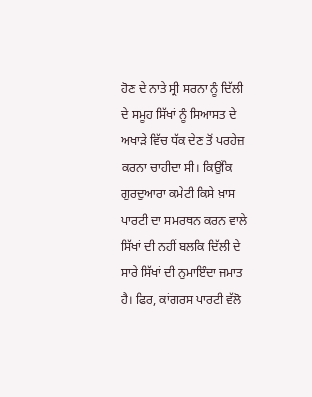ਹੋਣ ਦੇ ਨਾਤੇ ਸ੍ਰੀ ਸਰਨਾ ਨੂੰ ਦਿੱਲੀ ਦੇ ਸਮੂਹ ਸਿੱਖਾਂ ਨੂੰ ਸਿਆਸਤ ਦੇ ਅਖਾੜੇ ਵਿੱਚ ਧੱਕ ਦੇਣ ਤੋਂ ਪਰਹੇਜ਼ ਕਰਨਾ ਚਾਹੀਦਾ ਸੀ। ਕਿਉਂਕਿ ਗੁਰਦੁਆਰਾ ਕਮੇਟੀ ਕਿਸੇ ਖ਼ਾਸ ਪਾਰਟੀ ਦਾ ਸਮਰਥਨ ਕਰਨ ਵਾਲੇ ਸਿੱਖਾਂ ਦੀ ਨਹੀਂ ਬਲਕਿ ਦਿੱਲੀ ਦੇ ਸਾਰੇ ਸਿੱਖਾਂ ਦੀ ਨੁਮਾਇੰਦਾ ਜਮਾਤ ਹੈ। ਫਿਰ, ਕਾਂਗਰਸ ਪਾਰਟੀ ਵੱਲੋ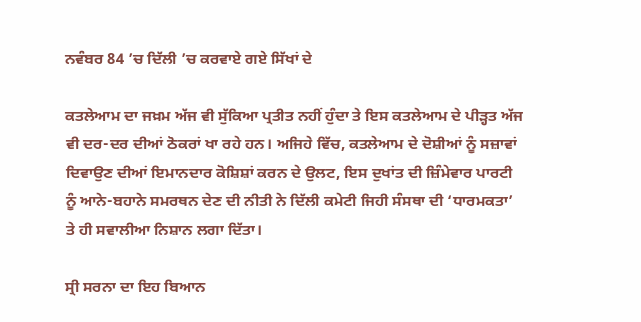ਨਵੰਬਰ 84 ’ਚ ਦਿੱਲੀ ’ਚ ਕਰਵਾਏ ਗਏ ਸਿੱਖਾਂ ਦੇ

ਕਤਲੇਆਮ ਦਾ ਜਖ਼ਮ ਅੱਜ ਵੀ ਸੁੱਕਿਆ ਪ੍ਰਤੀਤ ਨਹੀਂ ਹੁੰਦਾ ਤੇ ਇਸ ਕਤਲੇਆਮ ਦੇ ਪੀੜ੍ਹਤ ਅੱਜ ਵੀ ਦਰ-ਦਰ ਦੀਆਂ ਠੋਕਰਾਂ ਖਾ ਰਹੇ ਹਨ। ਅਜਿਹੇ ਵਿੱਚ, ਕਤਲੇਆਮ ਦੇ ਦੋਸ਼ੀਆਂ ਨੂੰ ਸਜ਼ਾਵਾਂ ਦਿਵਾਉਣ ਦੀਆਂ ਇਮਾਨਦਾਰ ਕੋਸ਼ਿਸ਼ਾਂ ਕਰਨ ਦੇ ਉਲਟ, ਇਸ ਦੁਖਾਂਤ ਦੀ ਜ਼ਿੰਮੇਵਾਰ ਪਾਰਟੀ ਨੂੰ ਆਨੇ-ਬਹਾਨੇ ਸਮਰਥਨ ਦੇਣ ਦੀ ਨੀਤੀ ਨੇ ਦਿੱਲੀ ਕਮੇਟੀ ਜਿਹੀ ਸੰਸਥਾ ਦੀ ‘ਧਾਰਮਕਤਾ’ ਤੇ ਹੀ ਸਵਾਲੀਆ ਨਿਸ਼ਾਨ ਲਗਾ ਦਿੱਤਾ।

ਸ੍ਰੀ ਸਰਨਾ ਦਾ ਇਹ ਬਿਆਨ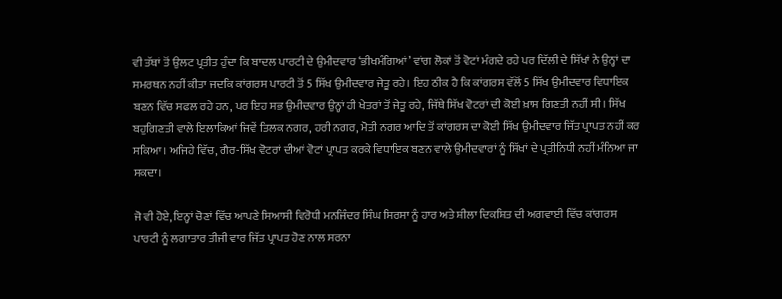ਵੀ ਤੱਥਾਂ ਤੋਂ ਉਲਟ ਪ੍ਰਤੀਤ ਹੁੰਦਾ ਕਿ ਬਾਦਲ ਪਾਰਟੀ ਦੇ ਉਮੀਦਵਾਰ ‘ਭੀਖਮੰਗਿਆਂ’ ਵਾਂਗ ਲੋਕਾਂ ਤੋਂ ਵੋਟਾਂ ਮੰਗਦੇ ਰਹੇ ਪਰ ਦਿੱਲੀ ਦੇ ਸਿੱਖਾਂ ਨੇ ਉਨ੍ਹਾਂ ਦਾ ਸਮਰਥਨ ਨਹੀਂ ਕੀਤਾ ਜਦਕਿ ਕਾਂਗਰਸ ਪਾਰਟੀ ਤੋਂ 5 ਸਿੱਖ ਉਮੀਦਵਾਰ ਜੇਤੂ ਰਹੇ। ਇਹ ਠੀਕ ਹੈ ਕਿ ਕਾਂਗਰਸ ਵੱਲੋਂ 5 ਸਿੱਖ ਉਮੀਦਵਾਰ ਵਿਧਾਇਕ ਬਣਨ ਵਿੱਚ ਸਫਲ ਰਹੇ ਹਨ, ਪਰ ਇਹ ਸਭ ਉਮੀਦਵਾਰ ਉਨ੍ਹਾਂ ਹੀ ਖੇਤਰਾਂ ਤੋਂ ਜੇਤੂ ਰਹੇ, ਜਿੱਥੇ ਸਿੱਖ ਵੋਟਰਾਂ ਦੀ ਕੋਈ ਖ਼ਾਸ ਗਿਣਤੀ ਨਹੀਂ ਸੀ। ਸਿੱਖ ਬਹੁਗਿਣਤੀ ਵਾਲੇ ਇਲਾਕਿਆਂ ਜਿਵੇਂ ਤਿਲਕ ਨਗਰ, ਹਰੀ ਨਗਰ, ਮੋਤੀ ਨਗਰ ਆਦਿ ਤੋਂ ਕਾਂਗਰਸ ਦਾ ਕੋਈ ਸਿੱਖ ਉਮੀਦਵਾਰ ਜਿੱਤ ਪ੍ਰਾਪਤ ਨਹੀਂ ਕਰ ਸਕਿਆ। ਅਜਿਹੇ ਵਿੱਚ, ਗੈਰ-ਸਿੱਖ ਵੋਟਰਾਂ ਦੀਆਂ ਵੋਟਾਂ ਪ੍ਰਾਪਤ ਕਰਕੇ ਵਿਧਾਇਕ ਬਣਨ ਵਾਲੇ ਉਮੀਦਵਾਰਾਂ ਨੂੰ ਸਿੱਖਾਂ ਦੇ ਪ੍ਰਤੀਨਿਧੀ ਨਹੀਂ ਮੰਨਿਆ ਜਾ ਸਕਦਾ।

ਜੋ ਵੀ ਹੋਏ, ਇਨ੍ਹਾਂ ਚੋਣਾਂ ਵਿੱਚ ਆਪਣੇ ਸਿਆਸੀ ਵਿਰੋਧੀ ਮਨਜਿੰਦਰ ਸਿੰਘ ਸਿਰਸਾ ਨੂੰ ਹਾਰ ਅਤੇ ਸ਼ੀਲਾ ਦਿਕਸ਼ਿਤ ਦੀ ਅਗਵਾਈ ਵਿੱਚ ਕਾਂਗਰਸ ਪਾਰਟੀ ਨੂੰ ਲਗਾਤਾਰ ਤੀਜੀ ਵਾਰ ਜਿੱਤ ਪ੍ਰਾਪਤ ਹੋਣ ਨਾਲ ਸਰਨਾ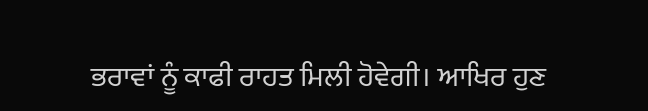ਭਰਾਵਾਂ ਨੂੰ ਕਾਫੀ ਰਾਹਤ ਮਿਲੀ ਹੋਵੇਗੀ। ਆਖਿਰ ਹੁਣ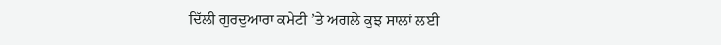ਦਿੱਲੀ ਗੁਰਦੁਆਰਾ ਕਮੇਟੀ ’ਤੇ ਅਗਲੇ ਕੁਝ ਸਾਲਾਂ ਲਈ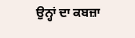ਉਨ੍ਹਾਂ ਦਾ ਕਬਜ਼ਾ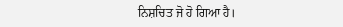ਨਿਸ਼ਚਿਤ ਜੋ ਹੋ ਗਿਆ ਹੈ।